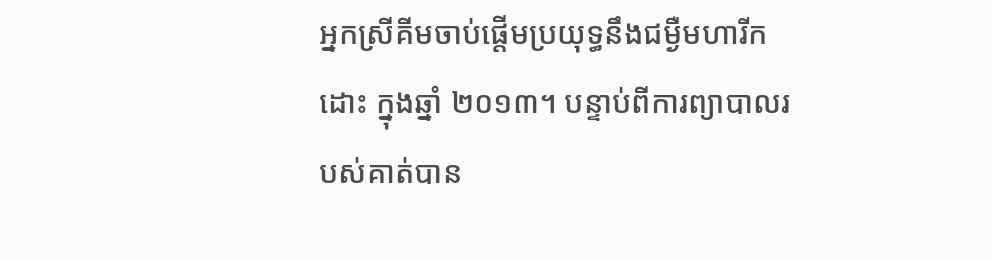អ្នកស្រីគីមចាប់ផ្តើមប្រយុទ្ធនឹងជម្ងឺមហារីកដោះ ក្នុងឆ្នាំ ២០១៣។ បន្ទាប់ពីការព្យាបាលរបស់គាត់បាន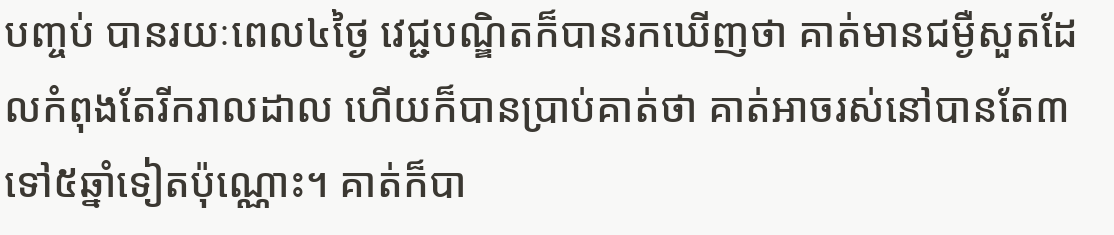បញ្ចប់ បានរយៈពេល៤ថ្ងៃ វេជ្ជបណ្ឌិតក៏បានរកឃើញថា គាត់មានជម្ងឺសួតដែលកំពុងតែរីករាលដាល ហើយក៏បានប្រាប់គាត់ថា គាត់អាចរស់នៅបានតែ៣ទៅ៥ឆ្នាំទៀតប៉ុណ្ណោះ។ គាត់ក៏បា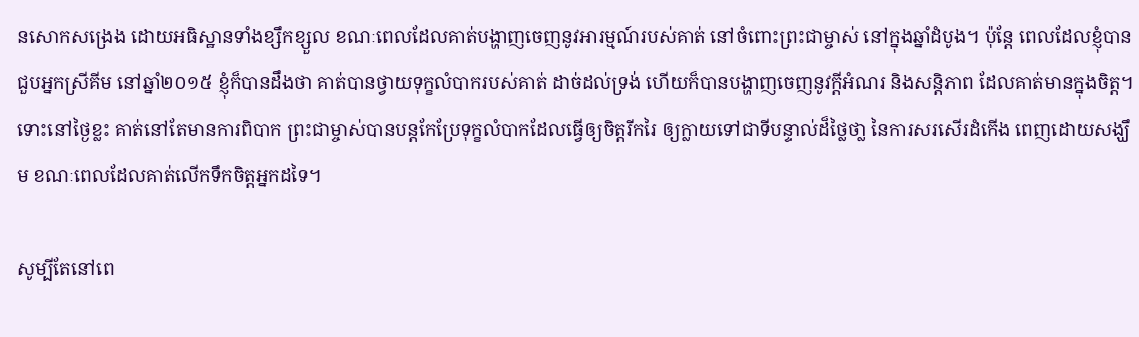នសោកសង្រេង ដោយអធិស្ឋានទាំងខ្សឹកខ្សួល ខណៈពេលដែលគាត់បង្ហាញចេញនូវអារម្មណ៍របស់គាត់ នៅចំពោះព្រះជាម្ចាស់ នៅក្នុងឆ្នាំដំបូង។ ប៉ុន្តែ ពេលដែលខ្ញុំបានជួបអ្នកស្រីគីម នៅឆ្នាំ២០១៥ ខ្ញុំក៏បានដឹងថា គាត់បានថ្វាយទុក្ខលំបាករបស់គាត់ ដាច់ដល់ទ្រង់ ហើយក៏បានបង្ហាញចេញនូវក្តីអំណរ និងសន្តិភាព ដែលគាត់មានក្នុងចិត្ត។ ទោះនៅថ្ងៃខ្លះ គាត់នៅតែមានការពិបាក ព្រះជាម្ចាស់បានបន្តកែប្រែទុក្ខលំបាកដែលធ្វើឲ្យចិត្តរីករៃ ឲ្យក្លាយទៅជាទីបន្ទាល់ដ៏ថ្លៃថា្ល នៃការសរសើរដំកើង ពេញដោយសង្ឃឹម ខណៈពេលដែលគាត់លើកទឹកចិត្តអ្នកដទៃ។

សូម្បីតែនៅពេ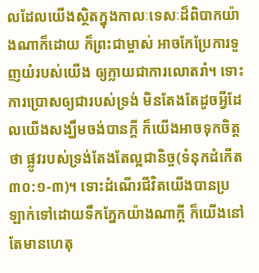លដែលយើងស្ថិតក្នុងកាលៈទេសៈដ៏ពិបាកយ៉ាងណាក៏ដោយ ក៏ព្រះជាម្ចាស់ អាចកែប្រែការទួញយំរបស់យើង ឲ្យក្លាយជាការលោតរាំ។ ទោះការប្រោសឲ្យជារបស់ទ្រង់ មិនតែងតែដូចអ្វីដែលយើងសង្ឃឹមចង់បានក្តី ក៏យើងអាចទុកចិត្តថា ផ្លូវរបស់ទ្រង់តែងតែល្អជានិច្ច(ទំនុកដំកើត ៣០:១-៣)។ ទោះដំណើរជីវិតយើងបានប្រឡាក់ទៅដោយទឹកភ្នែកយ៉ាងណាក្តី ក៏យើងនៅតែមានហេតុ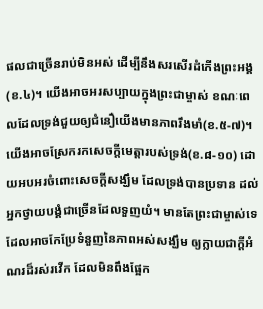ផលជាច្រើនរាប់មិនអស់ ដើម្បីនឹងសរសើរដំកើងព្រះអង្គ(ខ.៤)។ យើងអាចអរសប្បាយក្នុងព្រះជាម្ចាស់ ខណៈពេលដែលទ្រង់ជួយឲ្យជំនឿយើងមានភាពរឹងមាំ(ខ.៥-៧)។ យើងអាចស្រែករកសេចក្តីមេត្តារបស់ទ្រង់(ខ.៨-១០) ដោយអបអរចំពោះសេចក្តីសង្ឃឹម ដែលទ្រង់បានប្រទាន ដល់អ្នកថ្វាយបង្គំជាច្រើនដែលទួញយំ។ មានតែព្រះជាម្ចាស់ទេ ដែលអាចកែប្រែទំនួញនៃភាពអស់សង្ឃឹម ឲ្យក្លាយជាក្តីអំណរដ៏រស់រវើក ដែលមិនពឹងផ្អែក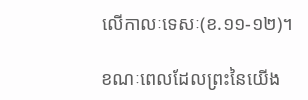លើកាលៈទេសៈ(ខ.១១-១២)។

ខណៈពេលដែលព្រះនៃយើង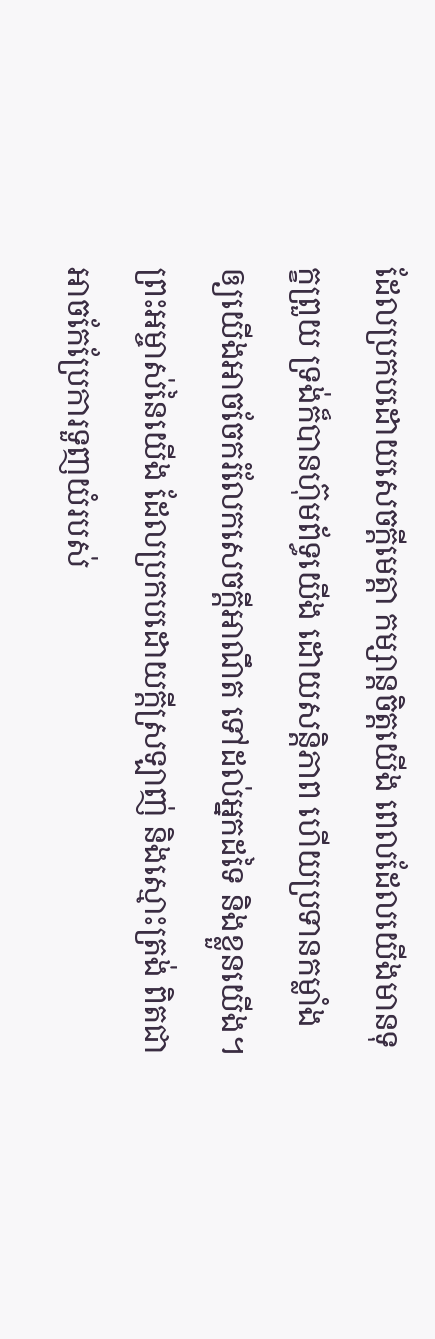ដែលប្រកបដោយសេចក្តីមេត្តា កម្សាន្តចិត្តយើង ពេលដែលយើងមានទុក្ខព្រួយ ទ្រង់ក៏បានហ៊ុមព័ទ្ធយើង ដោយសន្តិភាព ហើយប្រទានកម្លាំង ឲ្យយើងអាចចែករំលែកសេចក្តីអាណឹត ទៅដល់អ្នកដទៃ និងខ្លួនយើង។ ព្រះអម្ចាស់នៃយើង ដែលប្រកបដោយក្តីស្រឡាញ់ និងស្មោះត្រង់ ពិតជាអាចកែប្រែការទួញយំរបស់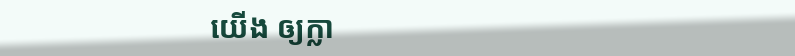យើង ឲ្យក្លា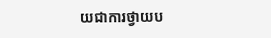យជាការថ្វាយប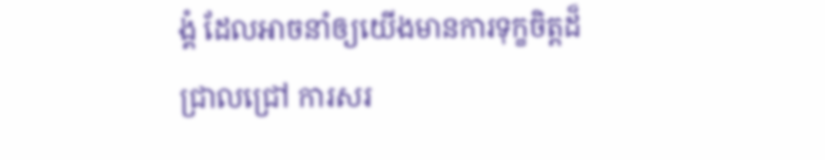ង្គំ ដែលអាចនាំឲ្យយើងមានការទុក្ខចិត្តដ៏ជ្រាលជ្រៅ ការសរ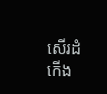សើរដំកើង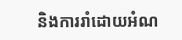និងការរាំដោយអំណ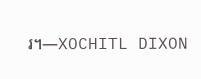រ។—XOCHITL DIXON